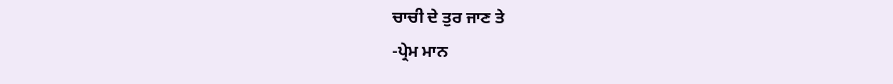ਚਾਚੀ ਦੇ ਤੁਰ ਜਾਣ ਤੇ
-ਪ੍ਰੇਮ ਮਾਨ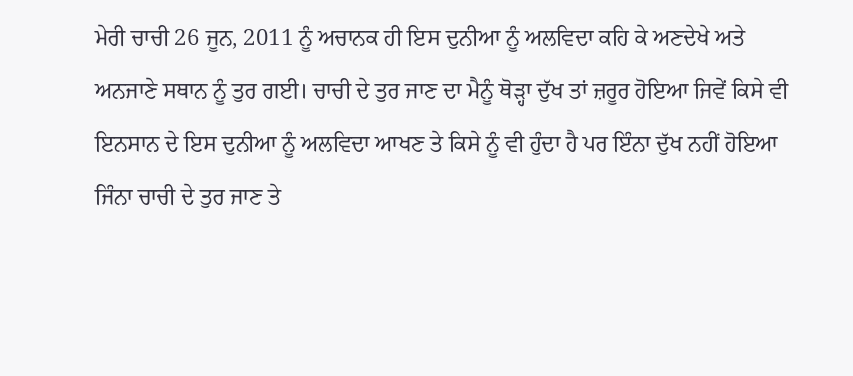ਮੇਰੀ ਚਾਚੀ 26 ਜੂਨ, 2011 ਨੂੰ ਅਚਾਨਕ ਹੀ ਇਸ ਦੁਨੀਆ ਨੂੰ ਅਲਵਿਦਾ ਕਹਿ ਕੇ ਅਣਦੇਖੇ ਅਤੇ ਅਨਜਾਣੇ ਸਥਾਨ ਨੂੰ ਤੁਰ ਗਈ। ਚਾਚੀ ਦੇ ਤੁਰ ਜਾਣ ਦਾ ਮੈਨੂੰ ਥੋੜ੍ਹਾ ਦੁੱਖ ਤਾਂ ਜ਼ਰੂਰ ਹੋਇਆ ਜਿਵੇਂ ਕਿਸੇ ਵੀ ਇਨਸਾਨ ਦੇ ਇਸ ਦੁਨੀਆ ਨੂੰ ਅਲਵਿਦਾ ਆਖਣ ਤੇ ਕਿਸੇ ਨੂੰ ਵੀ ਹੁੰਦਾ ਹੈ ਪਰ ਇੰਨਾ ਦੁੱਖ ਨਹੀਂ ਹੋਇਆ ਜਿੰਨਾ ਚਾਚੀ ਦੇ ਤੁਰ ਜਾਣ ਤੇ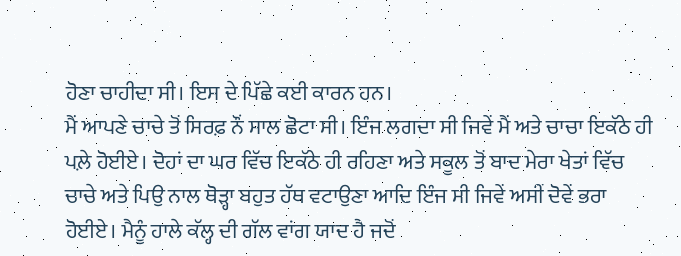ਹੋਣਾ ਚਾਹੀਦਾ ਸੀ। ਇਸ ਦੇ ਪਿੱਛੇ ਕਈ ਕਾਰਨ ਹਨ।
ਮੈਂ ਆਪਣੇ ਚਾਚੇ ਤੋਂ ਸਿਰਫ਼ ਨੌਂ ਸਾਲ ਛੋਟਾ ਸੀ। ਇੰਜ ਲਗਦਾ ਸੀ ਜਿਵੇਂ ਮੈਂ ਅਤੇ ਚਾਚਾ ਇਕੱਠੇ ਹੀ ਪਲ਼ੇ ਹੋਈਏ। ਦੋਹਾਂ ਦਾ ਘਰ ਵਿੱਚ ਇਕੱਠੇ ਹੀ ਰਹਿਣਾ ਅਤੇ ਸਕੂਲ ਤੋਂ ਬਾਦ ਮੇਰਾ ਖੇਤਾਂ ਵਿੱਚ ਚਾਚੇ ਅਤੇ ਪਿਉ ਨਾਲ ਥੋੜ੍ਹਾ ਬਹੁਤ ਹੱਥ ਵਟਾਉਣਾ ਆਦਿ ਇੰਜ ਸੀ ਜਿਵੇਂ ਅਸੀਂ ਦੋਵੇਂ ਭਰਾ ਹੋਈਏ। ਮੈਨੂੰ ਹਾਲੇ ਕੱਲ੍ਹ ਦੀ ਗੱਲ ਵਾਂਗ ਯਾਦ ਹੈ ਜਦੋਂ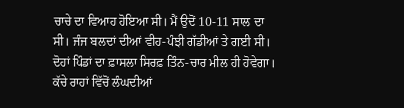ਚਾਚੇ ਦਾ ਵਿਆਹ ਹੋਇਆ ਸੀ। ਮੈਂ ਉਦੋਂ 10-11 ਸਾਲ ਦਾ ਸੀ। ਜੰਜ ਬਲਦਾਂ ਦੀਆਂ ਵੀਹ-ਪੰਝੀ ਗੱਡੀਆਂ ਤੇ ਗਈ ਸੀ। ਦੋਹਾਂ ਪਿੰਡਾਂ ਦਾ ਫ਼ਾਸਲਾ ਸਿਰਫ਼ ਤਿੰਨ-ਚਾਰ ਮੀਲ ਹੀ ਹੋਵੇਗਾ। ਕੱਚੇ ਰਾਹਾਂ ਵਿੱਚੋਂ ਲੰਘਦੀਆਂ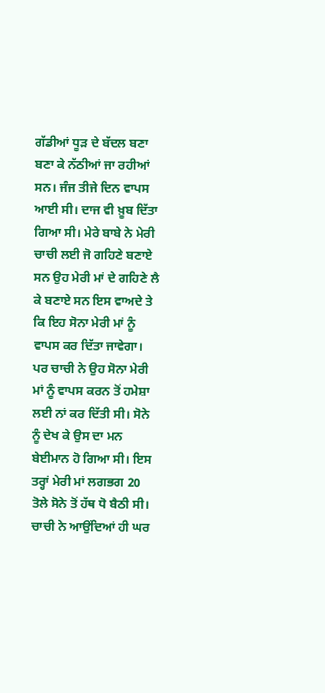ਗੱਡੀਆਂ ਧੂੜ ਦੇ ਬੱਦਲ ਬਣਾ ਬਣਾ ਕੇ ਨੱਠੀਆਂ ਜਾ ਰਹੀਆਂ ਸਨ। ਜੰਜ ਤੀਜੇ ਦਿਨ ਵਾਪਸ ਆਈ ਸੀ। ਦਾਜ ਵੀ ਖ਼ੂਬ ਦਿੱਤਾ ਗਿਆ ਸੀ। ਮੇਰੇ ਬਾਬੇ ਨੇ ਮੇਰੀ ਚਾਚੀ ਲਈ ਜੋ ਗਹਿਣੇ ਬਣਾਏ ਸਨ ਉਹ ਮੇਰੀ ਮਾਂ ਦੇ ਗਹਿਣੇ ਲੈ ਕੇ ਬਣਾਏ ਸਨ ਇਸ ਵਾਅਦੇ ਤੇ ਕਿ ਇਹ ਸੋਨਾ ਮੇਰੀ ਮਾਂ ਨੂੰ ਵਾਪਸ ਕਰ ਦਿੱਤਾ ਜਾਵੇਗਾ। ਪਰ ਚਾਚੀ ਨੇ ਉਹ ਸੋਨਾ ਮੇਰੀ ਮਾਂ ਨੂੰ ਵਾਪਸ ਕਰਨ ਤੋਂ ਹਮੇਸ਼ਾ ਲਈ ਨਾਂ ਕਰ ਦਿੱਤੀ ਸੀ। ਸੋਨੇ ਨੂੰ ਦੇਖ ਕੇ ਉਸ ਦਾ ਮਨ ਬੇਈਮਾਨ ਹੋ ਗਿਆ ਸੀ। ਇਸ ਤਰ੍ਹਾਂ ਮੇਰੀ ਮਾਂ ਲਗਭਗ 20 ਤੋਲੇ ਸੋਨੇ ਤੋਂ ਹੱਥ ਧੋ ਬੈਠੀ ਸੀ।
ਚਾਚੀ ਨੇ ਆਉਂਦਿਆਂ ਹੀ ਘਰ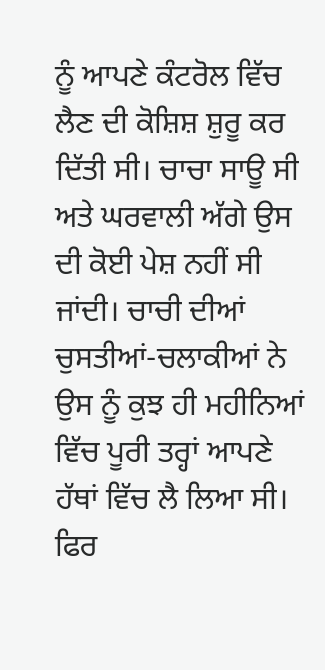ਨੂੰ ਆਪਣੇ ਕੰਟਰੋਲ ਵਿੱਚ ਲੈਣ ਦੀ ਕੋਸ਼ਿਸ਼ ਸ਼ੁਰੂ ਕਰ ਦਿੱਤੀ ਸੀ। ਚਾਚਾ ਸਾਊ ਸੀ ਅਤੇ ਘਰਵਾਲੀ ਅੱਗੇ ਉਸ ਦੀ ਕੋਈ ਪੇਸ਼ ਨਹੀਂ ਸੀ ਜਾਂਦੀ। ਚਾਚੀ ਦੀਆਂ ਚੁਸਤੀਆਂ-ਚਲਾਕੀਆਂ ਨੇ ਉਸ ਨੂੰ ਕੁਝ ਹੀ ਮਹੀਨਿਆਂ ਵਿੱਚ ਪੂਰੀ ਤਰ੍ਹਾਂ ਆਪਣੇ ਹੱਥਾਂ ਵਿੱਚ ਲੈ ਲਿਆ ਸੀ। ਫਿਰ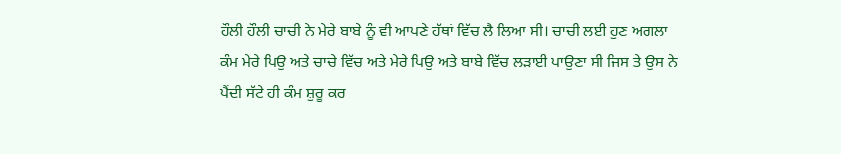ਹੌਲੀ ਹੌਲੀ ਚਾਚੀ ਨੇ ਮੇਰੇ ਬਾਬੇ ਨੂੰ ਵੀ ਆਪਣੇ ਹੱਥਾਂ ਵਿੱਚ ਲੈ ਲਿਆ ਸੀ। ਚਾਚੀ ਲਈ ਹੁਣ ਅਗਲਾ ਕੰਮ ਮੇਰੇ ਪਿਉ ਅਤੇ ਚਾਚੇ ਵਿੱਚ ਅਤੇ ਮੇਰੇ ਪਿਉ ਅਤੇ ਬਾਬੇ ਵਿੱਚ ਲੜਾਈ ਪਾਉਣਾ ਸੀ ਜਿਸ ਤੇ ਉਸ ਨੇ ਪੈਂਦੀ ਸੱਟੇ ਹੀ ਕੰਮ ਸ਼ੁਰੂ ਕਰ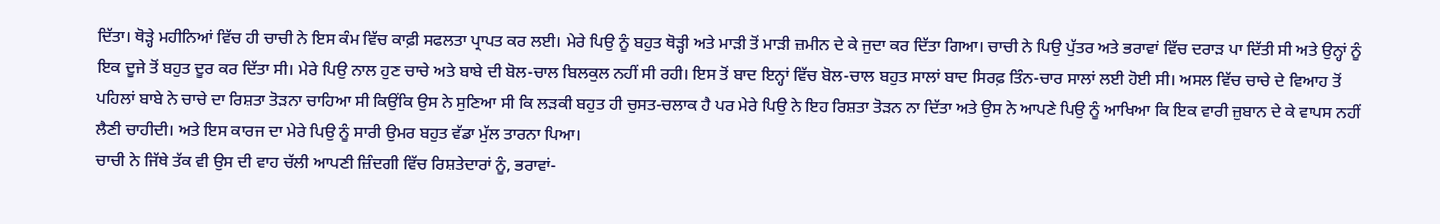ਦਿੱਤਾ। ਥੋੜ੍ਹੇ ਮਹੀਨਿਆਂ ਵਿੱਚ ਹੀ ਚਾਚੀ ਨੇ ਇਸ ਕੰਮ ਵਿੱਚ ਕਾਫ਼ੀ ਸਫਲਤਾ ਪ੍ਰਾਪਤ ਕਰ ਲਈ। ਮੇਰੇ ਪਿਉ ਨੂੰ ਬਹੁਤ ਥੋੜ੍ਹੀ ਅਤੇ ਮਾੜੀ ਤੋਂ ਮਾੜੀ ਜ਼ਮੀਨ ਦੇ ਕੇ ਜੁਦਾ ਕਰ ਦਿੱਤਾ ਗਿਆ। ਚਾਚੀ ਨੇ ਪਿਉ ਪੁੱਤਰ ਅਤੇ ਭਰਾਵਾਂ ਵਿੱਚ ਦਰਾੜ ਪਾ ਦਿੱਤੀ ਸੀ ਅਤੇ ਉਨ੍ਹਾਂ ਨੂੰ ਇਕ ਦੂਜੇ ਤੋਂ ਬਹੁਤ ਦੂਰ ਕਰ ਦਿੱਤਾ ਸੀ। ਮੇਰੇ ਪਿਉ ਨਾਲ ਹੁਣ ਚਾਚੇ ਅਤੇ ਬਾਬੇ ਦੀ ਬੋਲ-ਚਾਲ ਬਿਲਕੁਲ ਨਹੀਂ ਸੀ ਰਹੀ। ਇਸ ਤੋਂ ਬਾਦ ਇਨ੍ਹਾਂ ਵਿੱਚ ਬੋਲ-ਚਾਲ ਬਹੁਤ ਸਾਲਾਂ ਬਾਦ ਸਿਰਫ਼ ਤਿੰਨ-ਚਾਰ ਸਾਲਾਂ ਲਈ ਹੋਈ ਸੀ। ਅਸਲ ਵਿੱਚ ਚਾਚੇ ਦੇ ਵਿਆਹ ਤੋਂ ਪਹਿਲਾਂ ਬਾਬੇ ਨੇ ਚਾਚੇ ਦਾ ਰਿਸ਼ਤਾ ਤੋੜਨਾ ਚਾਹਿਆ ਸੀ ਕਿਉਂਕਿ ਉਸ ਨੇ ਸੁਣਿਆ ਸੀ ਕਿ ਲੜਕੀ ਬਹੁਤ ਹੀ ਚੁਸਤ-ਚਲਾਕ ਹੈ ਪਰ ਮੇਰੇ ਪਿਉ ਨੇ ਇਹ ਰਿਸ਼ਤਾ ਤੋੜਨ ਨਾ ਦਿੱਤਾ ਅਤੇ ਉਸ ਨੇ ਆਪਣੇ ਪਿਉ ਨੂੰ ਆਖਿਆ ਕਿ ਇਕ ਵਾਰੀ ਜ਼ੁਬਾਨ ਦੇ ਕੇ ਵਾਪਸ ਨਹੀਂ ਲੈਣੀ ਚਾਹੀਦੀ। ਅਤੇ ਇਸ ਕਾਰਜ ਦਾ ਮੇਰੇ ਪਿਉ ਨੂੰ ਸਾਰੀ ਉਮਰ ਬਹੁਤ ਵੱਡਾ ਮੁੱਲ ਤਾਰਨਾ ਪਿਆ।
ਚਾਚੀ ਨੇ ਜਿੱਥੇ ਤੱਕ ਵੀ ਉਸ ਦੀ ਵਾਹ ਚੱਲੀ ਆਪਣੀ ਜ਼ਿੰਦਗੀ ਵਿੱਚ ਰਿਸ਼ਤੇਦਾਰਾਂ ਨੂੰ, ਭਰਾਵਾਂ-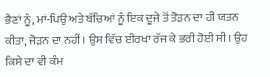ਭੈਣਾਂ ਨੂੰ, ਮਾਂ-ਪਿਉ ਅਤੇ ਬੱਚਿਆਂ ਨੂੰ ਇਕ ਦੂਜੇ ਤੋਂ ਤੋੜਨ ਦਾ ਹੀ ਯਤਨ ਕੀਤਾ, ਜੋੜਨ ਦਾ ਨਹੀਂ। ਉਸ ਵਿੱਚ ਈਰਖਾ ਰੱਜ ਕੇ ਭਰੀ ਹੋਈ ਸੀ। ਉਹ ਕਿਸੇ ਦਾ ਵੀ ਕੰਮ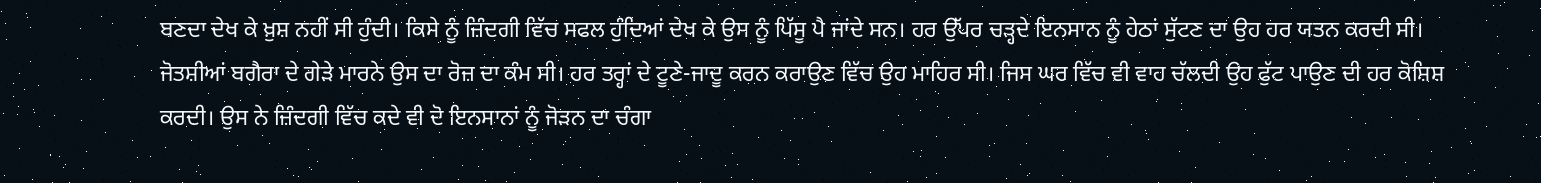ਬਣਦਾ ਦੇਖ ਕੇ ਖ਼ੁਸ਼ ਨਹੀਂ ਸੀ ਹੁੰਦੀ। ਕਿਸੇ ਨੂੰ ਜ਼ਿੰਦਗੀ ਵਿੱਚ ਸਫਲ ਹੁੰਦਿਆਂ ਦੇਖ ਕੇ ਉਸ ਨੂੰ ਪਿੱਸੂ ਪੈ ਜਾਂਦੇ ਸਨ। ਹਰ ਉੱਪਰ ਚੜ੍ਹਦੇ ਇਨਸਾਨ ਨੂੰ ਹੇਠਾਂ ਸੁੱਟਣ ਦਾ ਉਹ ਹਰ ਯਤਨ ਕਰਦੀ ਸੀ। ਜੋਤਸ਼ੀਆਂ ਬਗੈਰਾ ਦੇ ਗੇੜੇ ਮਾਰਨੇ ਉਸ ਦਾ ਰੋਜ਼ ਦਾ ਕੰਮ ਸੀ। ਹਰ ਤਰ੍ਹਾਂ ਦੇ ਟੂਣੇ-ਜਾਦੂ ਕਰਨ ਕਰਾਉਣ ਵਿੱਚ ਉਹ ਮਾਹਿਰ ਸੀ। ਜਿਸ ਘਰ ਵਿੱਚ ਵੀ ਵਾਹ ਚੱਲਦੀ ਉਹ ਫੁੱਟ ਪਾਉਣ ਦੀ ਹਰ ਕੋਸ਼ਿਸ਼ ਕਰਦੀ। ਉਸ ਨੇ ਜ਼ਿੰਦਗੀ ਵਿੱਚ ਕਦੇ ਵੀ ਦੋ ਇਨਸਾਨਾਂ ਨੂੰ ਜੋੜਨ ਦਾ ਚੰਗਾ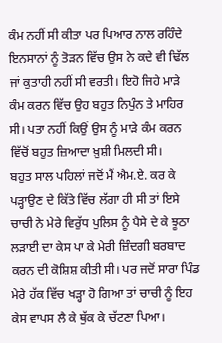ਕੰਮ ਨਹੀਂ ਸੀ ਕੀਤਾ ਪਰ ਪਿਆਰ ਨਾਲ ਰਹਿੰਦੇ ਇਨਸਾਨਾਂ ਨੂੰ ਤੋੜਨ ਵਿੱਚ ਉਸ ਨੇ ਕਦੇ ਵੀ ਢਿੱਲ ਜਾਂ ਕੁਤਾਹੀ ਨਹੀਂ ਸੀ ਵਰਤੀ। ਇਹੋ ਜਿਹੇ ਮਾੜੇ ਕੰਮ ਕਰਨ ਵਿੱਚ ਉਹ ਬਹੁਤ ਨਿਪੁੰਨ ਤੇ ਮਾਹਿਰ ਸੀ। ਪਤਾ ਨਹੀਂ ਕਿਉਂ ਉਸ ਨੂੰ ਮਾੜੇ ਕੰਮ ਕਰਨ ਵਿੱਚੋਂ ਬਹੁਤ ਜ਼ਿਆਦਾ ਖ਼ੁਸ਼ੀ ਮਿਲਦੀ ਸੀ।
ਬਹੁਤ ਸਾਲ ਪਹਿਲਾਂ ਜਦੋਂ ਮੈਂ ਐਮ.ਏ. ਕਰ ਕੇ ਪੜ੍ਹਾਉਣ ਦੇ ਕਿੱਤੇ ਵਿੱਚ ਲੱਗਾ ਹੀ ਸੀ ਤਾਂ ਇਸੇ ਚਾਚੀ ਨੇ ਮੇਰੇ ਵਿਰੁੱਧ ਪੁਲਿਸ ਨੂੰ ਪੈਸੇ ਦੇ ਕੇ ਝੂਠਾ ਲੜਾਈ ਦਾ ਕੇਸ ਪਾ ਕੇ ਮੇਰੀ ਜ਼ਿੰਦਗੀ ਬਰਬਾਦ ਕਰਨ ਦੀ ਕੋਸ਼ਿਸ਼ ਕੀਤੀ ਸੀ। ਪਰ ਜਦੋਂ ਸਾਰਾ ਪਿੰਡ ਮੇਰੇ ਹੱਕ ਵਿੱਚ ਖੜ੍ਹਾ ਹੋ ਗਿਆ ਤਾਂ ਚਾਚੀ ਨੂੰ ਇਹ ਕੇਸ ਵਾਪਸ ਲੈ ਕੇ ਥੁੱਕ ਕੇ ਚੱਟਣਾ ਪਿਆ।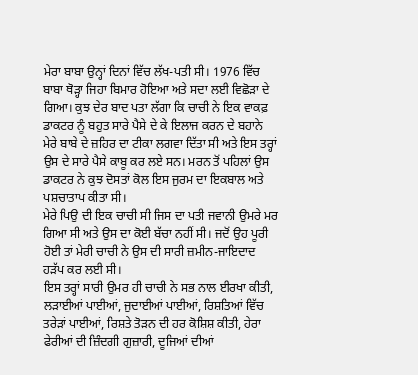ਮੇਰਾ ਬਾਬਾ ਉਨ੍ਹਾਂ ਦਿਨਾਂ ਵਿੱਚ ਲੱਖ-ਪਤੀ ਸੀ। 1976 ਵਿੱਚ ਬਾਬਾ ਥੋੜ੍ਹਾ ਜਿਹਾ ਬਿਮਾਰ ਹੋਇਆ ਅਤੇ ਸਦਾ ਲਈ ਵਿਛੋੜਾ ਦੇ ਗਿਆ। ਕੁਝ ਦੇਰ ਬਾਦ ਪਤਾ ਲੱਗਾ ਕਿ ਚਾਚੀ ਨੇ ਇਕ ਵਾਕਫ਼ ਡਾਕਟਰ ਨੂੰ ਬਹੁਤ ਸਾਰੇ ਪੈਸੇ ਦੇ ਕੇ ਇਲਾਜ ਕਰਨ ਦੇ ਬਹਾਨੇ ਮੇਰੇ ਬਾਬੇ ਦੇ ਜ਼ਹਿਰ ਦਾ ਟੀਕਾ ਲਗਵਾ ਦਿੱਤਾ ਸੀ ਅਤੇ ਇਸ ਤਰ੍ਹਾਂ ਉਸ ਦੇ ਸਾਰੇ ਪੈਸੇ ਕਾਬੂ ਕਰ ਲਏ ਸਨ। ਮਰਨ ਤੋਂ ਪਹਿਲਾਂ ਉਸ ਡਾਕਟਰ ਨੇ ਕੁਝ ਦੋਸਤਾਂ ਕੋਲ ਇਸ ਜੁਰਮ ਦਾ ਇਕਬਾਲ ਅਤੇ ਪਸ਼ਚਾਤਾਪ ਕੀਤਾ ਸੀ।
ਮੇਰੇ ਪਿਉ ਦੀ ਇਕ ਚਾਚੀ ਸੀ ਜਿਸ ਦਾ ਪਤੀ ਜਵਾਨੀ ਉਮਰੇ ਮਰ ਗਿਆ ਸੀ ਅਤੇ ਉਸ ਦਾ ਕੋਈ ਬੱਚਾ ਨਹੀਂ ਸੀ। ਜਦੋਂ ਉਹ ਪੂਰੀ ਹੋਈ ਤਾਂ ਮੇਰੀ ਚਾਚੀ ਨੇ ਉਸ ਦੀ ਸਾਰੀ ਜ਼ਮੀਨ-ਜਾਇਦਾਦ ਹੜੱਪ ਕਰ ਲਈ ਸੀ।
ਇਸ ਤਰ੍ਹਾਂ ਸਾਰੀ ਉਮਰ ਹੀ ਚਾਚੀ ਨੇ ਸਭ ਨਾਲ ਈਰਖਾ ਕੀਤੀ, ਲੜਾਈਆਂ ਪਾਈਆਂ, ਜੁਦਾਈਆਂ ਪਾਈਆਂ, ਰਿਸ਼ਤਿਆਂ ਵਿੱਚ ਤਰੇੜਾਂ ਪਾਈਆਂ, ਰਿਸ਼ਤੇ ਤੋੜਨ ਦੀ ਹਰ ਕੋਸ਼ਿਸ਼ ਕੀਤੀ, ਹੇਰਾ ਫੇਰੀਆਂ ਦੀ ਜ਼ਿੰਦਗੀ ਗੁਜ਼ਾਰੀ, ਦੂਜਿਆਂ ਦੀਆਂ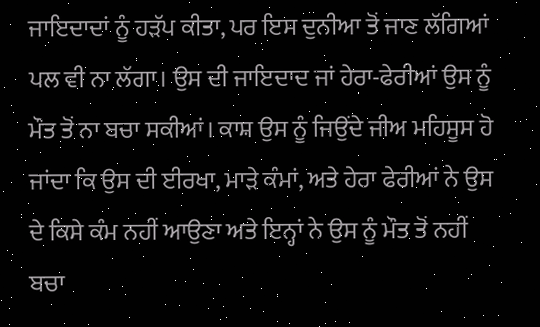ਜਾਇਦਾਦਾਂ ਨੂੰ ਹੜੱਪ ਕੀਤਾ, ਪਰ ਇਸ ਦੁਨੀਆ ਤੋਂ ਜਾਣ ਲੱਗਿਆਂ ਪਲ ਵੀ ਨਾ ਲੱਗਾ। ਉਸ ਦੀ ਜਾਇਦਾਦ ਜਾਂ ਹੇਰਾ-ਫੇਰੀਆਂ ਉਸ ਨੂੰ ਮੌਤ ਤੋਂ ਨਾ ਬਚਾ ਸਕੀਆਂ। ਕਾਸ਼ ਉਸ ਨੂੰ ਜਿਉਂਦੇ ਜੀਅ ਮਹਿਸੂਸ ਹੋ ਜਾਂਦਾ ਕਿ ਉਸ ਦੀ ਈਰਖਾ, ਮਾੜੇ ਕੰਮਾਂ, ਅਤੇ ਹੇਰਾ ਫੇਰੀਆਂ ਨੇ ਉਸ ਦੇ ਕਿਸੇ ਕੰਮ ਨਹੀਂ ਆਉਣਾ ਅਤੇ ਇਨ੍ਹਾਂ ਨੇ ਉਸ ਨੂੰ ਮੌਤ ਤੋਂ ਨਹੀਂ ਬਚਾ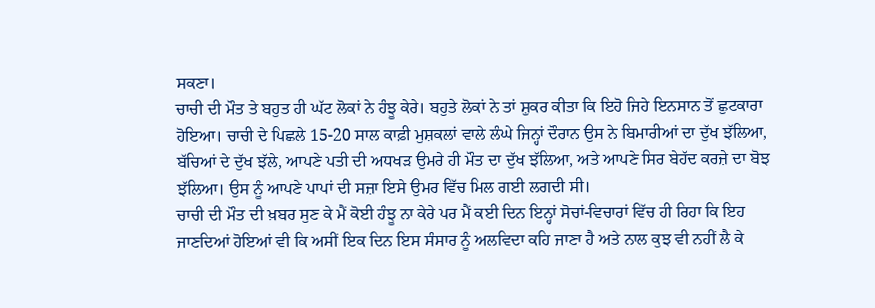ਸਕਣਾ।
ਚਾਚੀ ਦੀ ਮੌਤ ਤੇ ਬਹੁਤ ਹੀ ਘੱਟ ਲੋਕਾਂ ਨੇ ਹੰਝੂ ਕੇਰੇ। ਬਹੁਤੇ ਲੋਕਾਂ ਨੇ ਤਾਂ ਸ਼ੁਕਰ ਕੀਤਾ ਕਿ ਇਹੋ ਜਿਹੇ ਇਨਸਾਨ ਤੋਂ ਛੁਟਕਾਰਾ ਹੋਇਆ। ਚਾਚੀ ਦੇ ਪਿਛਲੇ 15-20 ਸਾਲ ਕਾਫ਼ੀ ਮੁਸ਼ਕਲਾਂ ਵਾਲੇ ਲੰਘੇ ਜਿਨ੍ਹਾਂ ਦੌਰਾਨ ਉਸ ਨੇ ਬਿਮਾਰੀਆਂ ਦਾ ਦੁੱਖ ਝੱਲਿਆ, ਬੱਚਿਆਂ ਦੇ ਦੁੱਖ ਝੱਲੇ, ਆਪਣੇ ਪਤੀ ਦੀ ਅਧਖੜ ਉਮਰੇ ਹੀ ਮੌਤ ਦਾ ਦੁੱਖ ਝੱਲਿਆ, ਅਤੇ ਆਪਣੇ ਸਿਰ ਬੇਹੱਦ ਕਰਜ਼ੇ ਦਾ ਬੋਝ ਝੱਲਿਆ। ਉਸ ਨੂੰ ਆਪਣੇ ਪਾਪਾਂ ਦੀ ਸਜ਼ਾ ਇਸੇ ਉਮਰ ਵਿੱਚ ਮਿਲ ਗਈ ਲਗਦੀ ਸੀ।
ਚਾਚੀ ਦੀ ਮੌਤ ਦੀ ਖ਼ਬਰ ਸੁਣ ਕੇ ਮੈਂ ਕੋਈ ਹੰਝੂ ਨਾ ਕੇਰੇ ਪਰ ਮੈਂ ਕਈ ਦਿਨ ਇਨ੍ਹਾਂ ਸੋਚਾਂ-ਵਿਚਾਰਾਂ ਵਿੱਚ ਹੀ ਰਿਹਾ ਕਿ ਇਹ ਜਾਣਦਿਆਂ ਹੋਇਆਂ ਵੀ ਕਿ ਅਸੀਂ ਇਕ ਦਿਨ ਇਸ ਸੰਸਾਰ ਨੂੰ ਅਲਵਿਦਾ ਕਹਿ ਜਾਣਾ ਹੈ ਅਤੇ ਨਾਲ ਕੁਝ ਵੀ ਨਹੀਂ ਲੈ ਕੇ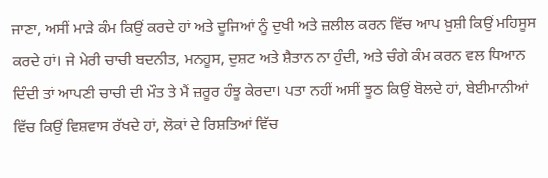ਜਾਣਾ, ਅਸੀਂ ਮਾੜੇ ਕੰਮ ਕਿਉਂ ਕਰਦੇ ਹਾਂ ਅਤੇ ਦੂਜਿਆਂ ਨੂੰ ਦੁਖੀ ਅਤੇ ਜ਼ਲੀਲ ਕਰਨ ਵਿੱਚ ਆਪ ਖ਼ੁਸ਼ੀ ਕਿਉਂ ਮਹਿਸੂਸ ਕਰਦੇ ਹਾਂ। ਜੇ ਮੇਰੀ ਚਾਚੀ ਬਦਨੀਤ, ਮਨਹੂਸ, ਦੁਸ਼ਟ ਅਤੇ ਸ਼ੈਤਾਨ ਨਾ ਹੁੰਦੀ, ਅਤੇ ਚੰਗੇ ਕੰਮ ਕਰਨ ਵਲ ਧਿਆਨ ਦਿੰਦੀ ਤਾਂ ਆਪਣੀ ਚਾਚੀ ਦੀ ਮੌਤ ਤੇ ਮੈਂ ਜ਼ਰੂਰ ਹੰਝੂ ਕੇਰਦਾ। ਪਤਾ ਨਹੀਂ ਅਸੀਂ ਝੂਠ ਕਿਉਂ ਬੋਲਦੇ ਹਾਂ, ਬੇਈਮਾਨੀਆਂ ਵਿੱਚ ਕਿਉਂ ਵਿਸ਼ਵਾਸ ਰੱਖਦੇ ਹਾਂ, ਲੋਕਾਂ ਦੇ ਰਿਸ਼ਤਿਆਂ ਵਿੱਚ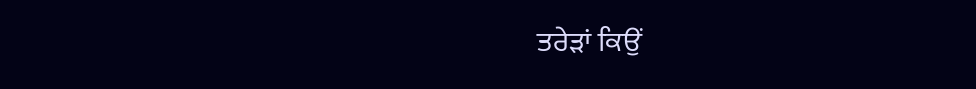ਤਰੇੜਾਂ ਕਿਉਂ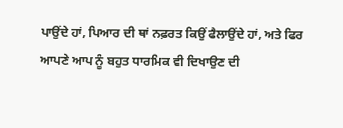ਪਾਉਂਦੇ ਹਾਂ, ਪਿਆਰ ਦੀ ਥਾਂ ਨਫ਼ਰਤ ਕਿਉਂ ਫੈਲਾਉਂਦੇ ਹਾਂ, ਅਤੇ ਫਿਰ ਆਪਣੇ ਆਪ ਨੂੰ ਬਹੁਤ ਧਾਰਮਿਕ ਵੀ ਦਿਖਾਉਣ ਦੀ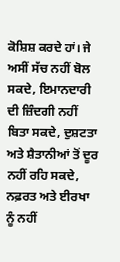ਕੋਸ਼ਿਸ਼ ਕਰਦੇ ਹਾਂ। ਜੇ ਅਸੀਂ ਸੱਚ ਨਹੀਂ ਬੋਲ ਸਕਦੇ, ਇਮਾਨਦਾਰੀ ਦੀ ਜ਼ਿੰਦਗੀ ਨਹੀਂ ਬਿਤਾ ਸਕਦੇ, ਦੁਸ਼ਟਤਾ ਅਤੇ ਸ਼ੈਤਾਨੀਆਂ ਤੋਂ ਦੂਰ ਨਹੀਂ ਰਹਿ ਸਕਦੇ, ਨਫ਼ਰਤ ਅਤੇ ਈਰਖਾ ਨੂੰ ਨਹੀਂ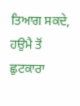ਤਿਆਗ ਸਕਦੇ, ਹਉਮੈ ਤੋਂ ਛੁਟਕਾਰਾ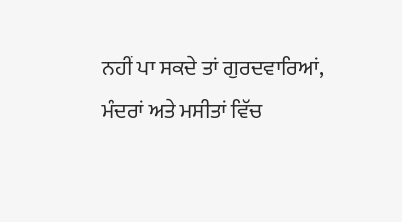ਨਹੀਂ ਪਾ ਸਕਦੇ ਤਾਂ ਗੁਰਦਵਾਰਿਆਂ, ਮੰਦਰਾਂ ਅਤੇ ਮਸੀਤਾਂ ਵਿੱਚ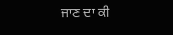ਜਾਣ ਦਾ ਕੀ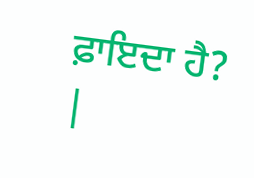ਫ਼ਾਇਦਾ ਹੈ?
|